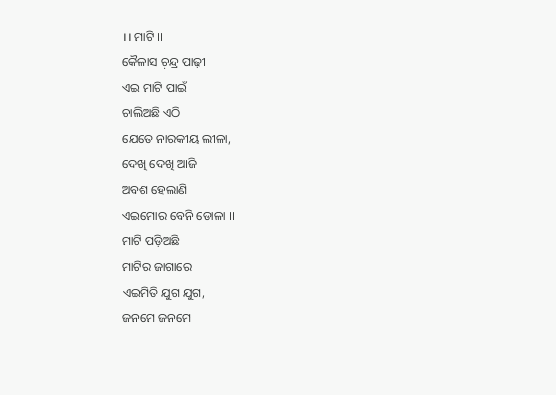।। ମାଟି ।।
କୈଳାସ ଚ଼ନ୍ଦ୍ର ପାଢ଼ୀ
ଏଇ ମାଟି ପାଇଁ
ଚାଲିଅଛି ଏଠି
ଯେତେ ନାରକୀୟ ଲୀଳା,
ଦେଖି ଦେଖି ଆଜି
ଅବଶ ହେଲାଣି
ଏଇମୋର ବେନି ଡୋଳା ।।
ମାଟି ପଡ଼ିଅଛି
ମାଟିର ଜାଗାରେ
ଏଇମିତି ଯୁଗ ଯୁଗ,
ଜନମେ ଜନମେ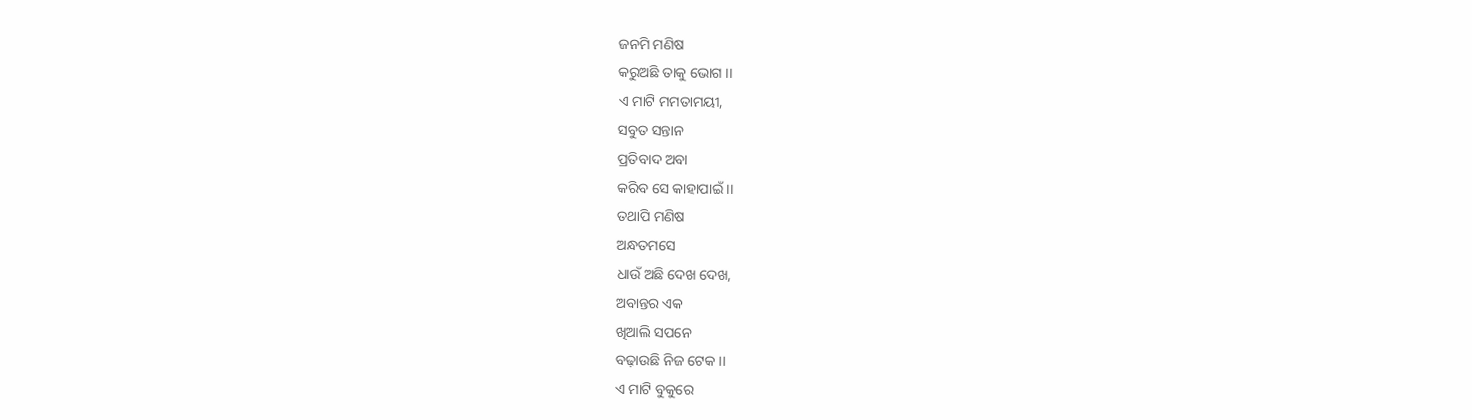ଜନମି ମଣିଷ
କରୁଅଛି ତାକୁ ଭୋଗ ।।
ଏ ମାଟି ମମତାମୟୀ,
ସବୁତ ସନ୍ତାନ
ପ୍ରତିବାଦ ଅବା
କରିବ ସେ କାହାପାଇଁ ।।
ତଥାପି ମଣିଷ
ଅନ୍ଧତମସେ
ଧାଉଁ ଅଛି ଦେଖ ଦେଖ,
ଅବାନ୍ତର ଏକ
ଖିଆଲି ସପନେ
ବଢ଼ାଉଛି ନିଜ ଟେକ ।।
ଏ ମାଟି ବୁକୁରେ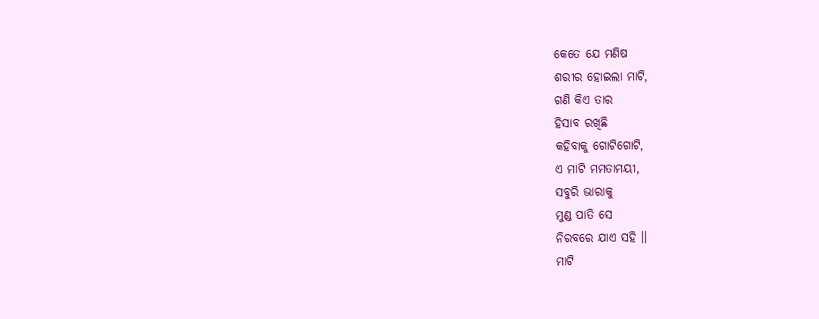କେତେ ଯେ ମଣିଷ
ଶରୀର ହୋଇଲା ମାଟି,
ଗଣି କିଏ ତାର
ହିସାବ ରଖିଛି
କହିବାକୁ ଗୋଟିଗୋଟି,
ଏ ମାଟି ମମତାମୟୀ,
ସବୁରି ଭାରାକୁ
ମୁଣ୍ଡ ପାତି ସେ
ନିରବରେ ଯାଏ ସହି ।।
ମାଟି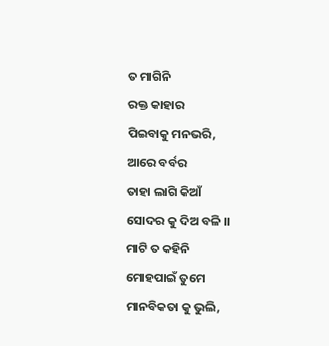ତ ମାଗିନି
ରକ୍ତ କାହାର
ପିଇବାକୁ ମନଭରି,
ଆରେ ବର୍ବର
ତାହା ଲାଗି କିଆଁ
ସୋଦର କୁ ଦିଅ ବଳି ।।
ମାଟି ତ କହିନି
ମୋହପାଇଁ ତୁମେ
ମାନବିକତା କୁ ଭୁଲି,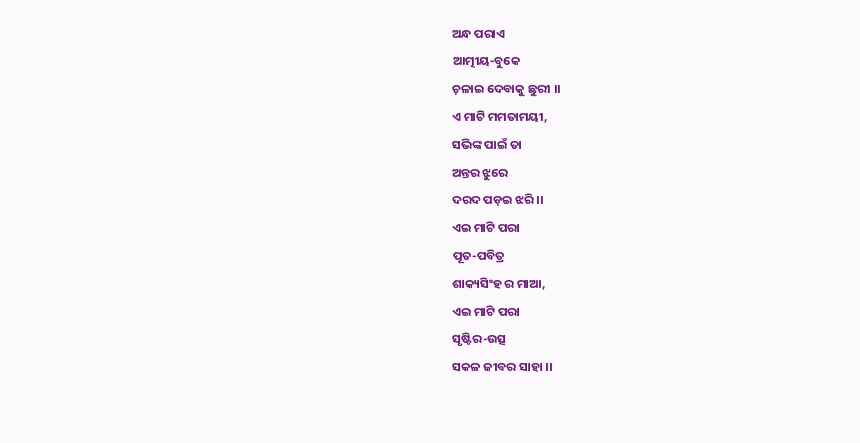ଅନ୍ଧ ପରାଏ
ଆତ୍ମୀୟ-ବୁକେ
ଚ଼ଳାଇ ଦେବାକୁ ଛୁରୀ ।।
ଏ ମାଟି ମମତାମୟୀ,
ସଭିଙ୍କ ପାଇଁ ତା
ଅନ୍ତର ଝୁରେ
ଦରଦ ପଡ଼ଇ ଝରି ।।
ଏଇ ମାଟି ପରା
ପୂତ-ପବିତ୍ର
ଶାକ୍ୟସିଂହ ର ମାଆ,
ଏଇ ମାଟି ପରା
ସୃଷ୍ଟିର-ଉତ୍ସ
ସକଳ ଜୀବର ସାହା ।।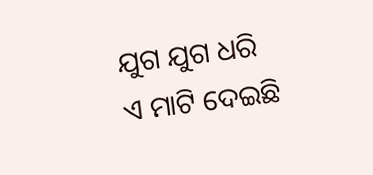ଯୁଗ ଯୁଗ ଧରି
ଏ ମାଟି ଦେଇଛି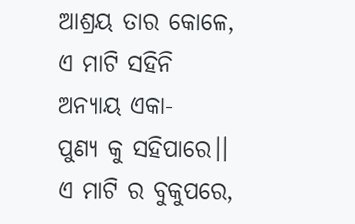ଆଶ୍ରୟ ତାର କୋଳେ,
ଏ ମାଟି ସହିନି
ଅନ୍ୟାୟ ଏକା-
ପୁଣ୍ୟ କୁ ସହିପାରେ।।
ଏ ମାଟି ର ବୁକୁପରେ,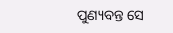ପୁଣ୍ୟବନ୍ତ ସେ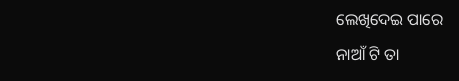ଲେଖିଦେଇ ପାରେ
ନାଆଁ ଟି ତା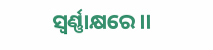ସ୍ବର୍ଣ୍ଣାକ୍ଷରେ।।